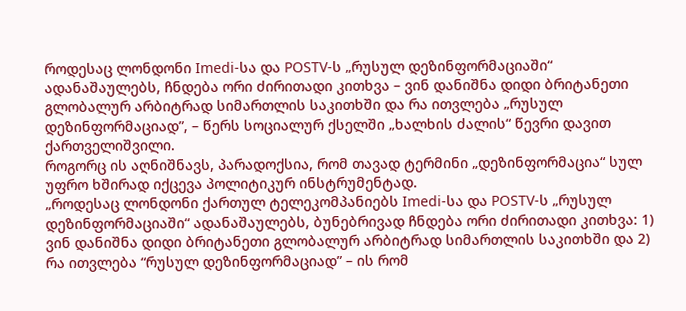როდესაც ლონდონი Imedi-სა და POSTV-ს „რუსულ დეზინფორმაციაში“ ადანაშაულებს, ჩნდება ორი ძირითადი კითხვა – ვინ დანიშნა დიდი ბრიტანეთი გლობალურ არბიტრად სიმართლის საკითხში და რა ითვლება „რუსულ დეზინფორმაციად”, – წერს სოციალურ ქსელში „ხალხის ძალის“ წევრი დავით ქართველიშვილი.
როგორც ის აღნიშნავს, პარადოქსია, რომ თავად ტერმინი „დეზინფორმაცია“ სულ უფრო ხშირად იქცევა პოლიტიკურ ინსტრუმენტად.
„როდესაც ლონდონი ქართულ ტელეკომპანიებს Imedi-სა და POSTV-ს „რუსულ დეზინფორმაციაში“ ადანაშაულებს, ბუნებრივად ჩნდება ორი ძირითადი კითხვა: 1) ვინ დანიშნა დიდი ბრიტანეთი გლობალურ არბიტრად სიმართლის საკითხში და 2) რა ითვლება “რუსულ დეზინფორმაციად” – ის რომ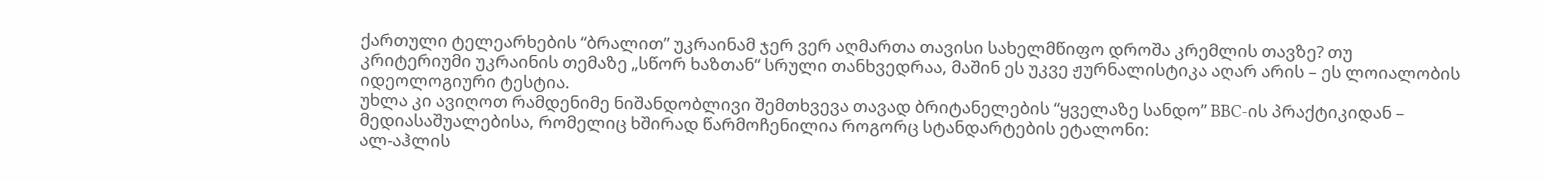ქართული ტელეარხების “ბრალით” უკრაინამ ჯერ ვერ აღმართა თავისი სახელმწიფო დროშა კრემლის თავზე? თუ კრიტერიუმი უკრაინის თემაზე „სწორ ხაზთან“ სრული თანხვედრაა, მაშინ ეს უკვე ჟურნალისტიკა აღარ არის – ეს ლოიალობის იდეოლოგიური ტესტია.
უხლა კი ავიღოთ რამდენიმე ნიშანდობლივი შემთხვევა თავად ბრიტანელების “ყველაზე სანდო” BBC-ის პრაქტიკიდან – მედიასაშუალებისა, რომელიც ხშირად წარმოჩენილია როგორც სტანდარტების ეტალონი:
ალ-აჰლის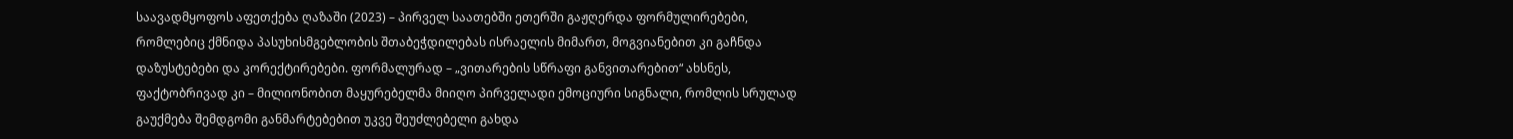საავადმყოფოს აფეთქება ღაზაში (2023) – პირველ საათებში ეთერში გაჟღერდა ფორმულირებები, რომლებიც ქმნიდა პასუხისმგებლობის შთაბეჭდილებას ისრაელის მიმართ, მოგვიანებით კი გაჩნდა დაზუსტებები და კორექტირებები. ფორმალურად – „ვითარების სწრაფი განვითარებით“ ახსნეს, ფაქტობრივად კი – მილიონობით მაყურებელმა მიიღო პირველადი ემოციური სიგნალი, რომლის სრულად გაუქმება შემდგომი განმარტებებით უკვე შეუძლებელი გახდა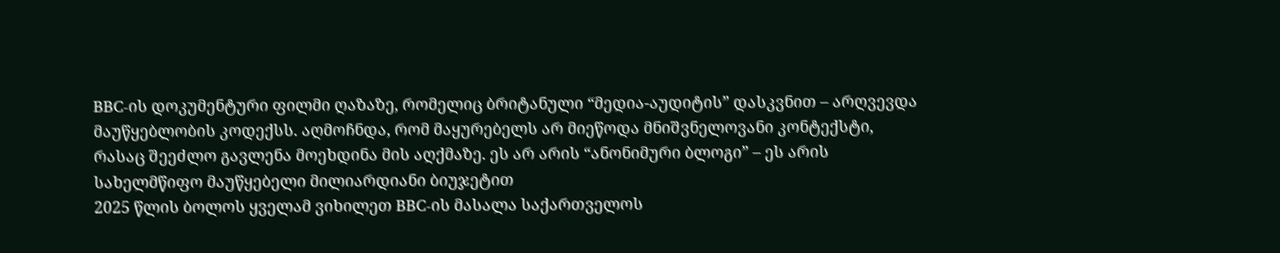BBC-ის დოკუმენტური ფილმი ღაზაზე, რომელიც ბრიტანული “მედია-აუდიტის” დასკვნით – არღვევდა მაუწყებლობის კოდექსს. აღმოჩნდა, რომ მაყურებელს არ მიეწოდა მნიშვნელოვანი კონტექსტი, რასაც შეეძლო გავლენა მოეხდინა მის აღქმაზე. ეს არ არის “ანონიმური ბლოგი” – ეს არის სახელმწიფო მაუწყებელი მილიარდიანი ბიუჯეტით
2025 წლის ბოლოს ყველამ ვიხილეთ BBC-ის მასალა საქართველოს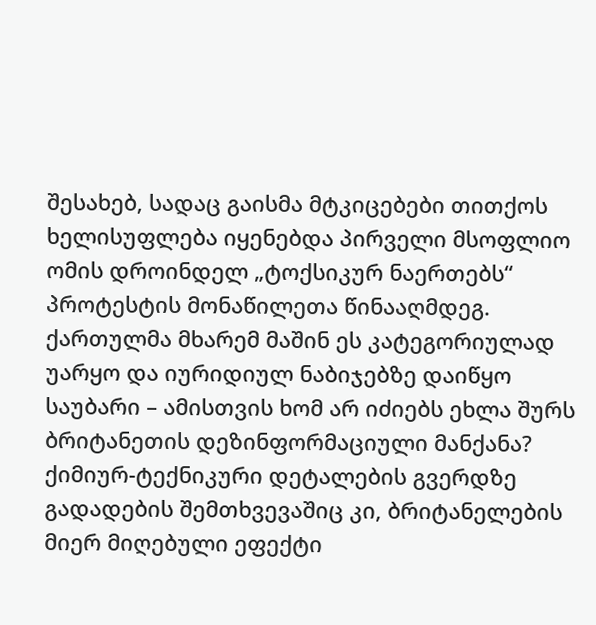შესახებ, სადაც გაისმა მტკიცებები თითქოს ხელისუფლება იყენებდა პირველი მსოფლიო ომის დროინდელ „ტოქსიკურ ნაერთებს“ პროტესტის მონაწილეთა წინააღმდეგ. ქართულმა მხარემ მაშინ ეს კატეგორიულად უარყო და იურიდიულ ნაბიჯებზე დაიწყო საუბარი – ამისთვის ხომ არ იძიებს ეხლა შურს ბრიტანეთის დეზინფორმაციული მანქანა?
ქიმიურ-ტექნიკური დეტალების გვერდზე გადადების შემთხვევაშიც კი, ბრიტანელების მიერ მიღებული ეფექტი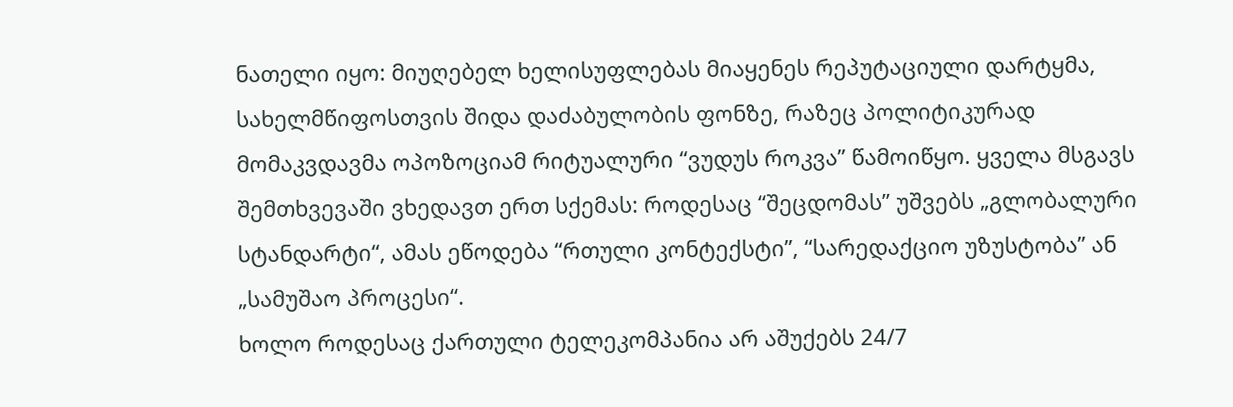ნათელი იყო: მიუღებელ ხელისუფლებას მიაყენეს რეპუტაციული დარტყმა, სახელმწიფოსთვის შიდა დაძაბულობის ფონზე, რაზეც პოლიტიკურად მომაკვდავმა ოპოზოციამ რიტუალური “ვუდუს როკვა” წამოიწყო. ყველა მსგავს შემთხვევაში ვხედავთ ერთ სქემას: როდესაც “შეცდომას” უშვებს „გლობალური სტანდარტი“, ამას ეწოდება “რთული კონტექსტი”, “სარედაქციო უზუსტობა” ან „სამუშაო პროცესი“.
ხოლო როდესაც ქართული ტელეკომპანია არ აშუქებს 24/7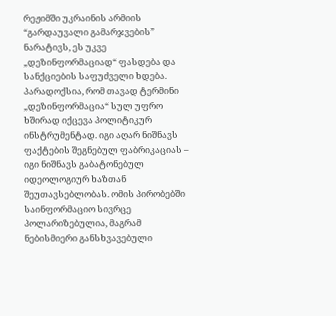რეჟიმში უკრაინის არმიის “გარდაუვალი გამარჯვების” ნარატივს, ეს უკვე „დეზინფორმაციად“ ფასდება და სანქციების საფუძველი ხდება.
პარადოქსია, რომ თავად ტერმინი „დეზინფორმაცია“ სულ უფრო ხშირად იქცევა პოლიტიკურ ინსტრუმენტად. იგი აღარ ნიშნავს ფაქტების შეგნებულ ფაბრიკაციას – იგი ნიშნავს გაბატონებულ იდეოლოგიურ ხაზთან შეუთავსებლობას. ომის პირობებში საინფორმაციო სივრცე პოლარიზებულია, მაგრამ ნებისმიერი განსხვავებული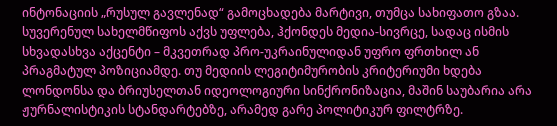ინტონაციის „რუსულ გავლენად“ გამოცხადება მარტივი, თუმცა სახიფათო გზაა.
სუვერენულ სახელმწიფოს აქვს უფლება, ჰქონდეს მედია-სივრცე, სადაც ისმის სხვადასხვა აქცენტი – მკვეთრად პრო-უკრაინულიდან უფრო ფრთხილ ან პრაგმატულ პოზიციამდე. თუ მედიის ლეგიტიმურობის კრიტერიუმი ხდება ლონდონსა და ბრიუსელთან იდეოლოგიური სინქრონიზაცია, მაშინ საუბარია არა ჟურნალისტიკის სტანდარტებზე, არამედ გარე პოლიტიკურ ფილტრზე.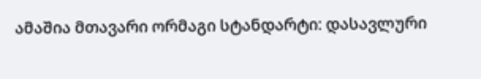ამაშია მთავარი ორმაგი სტანდარტი: დასავლური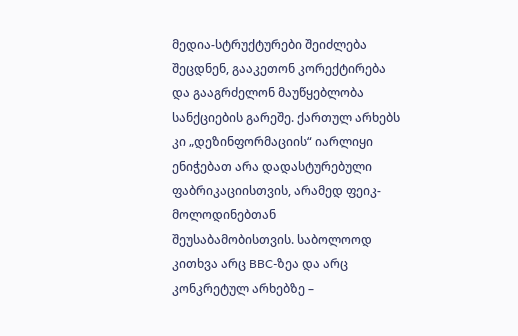მედია-სტრუქტურები შეიძლება შეცდნენ, გააკეთონ კორექტირება და გააგრძელონ მაუწყებლობა სანქციების გარეშე. ქართულ არხებს კი „დეზინფორმაციის“ იარლიყი ენიჭებათ არა დადასტურებული ფაბრიკაციისთვის, არამედ ფეიკ-მოლოდინებთან შეუსაბამობისთვის. საბოლოოდ კითხვა არც BBC-ზეა და არც კონკრეტულ არხებზე –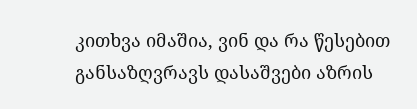კითხვა იმაშია, ვინ და რა წესებით განსაზღვრავს დასაშვები აზრის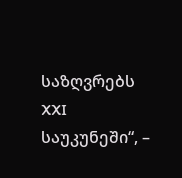საზღვრებს XXI საუკუნეში“, –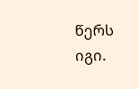წერს იგი.